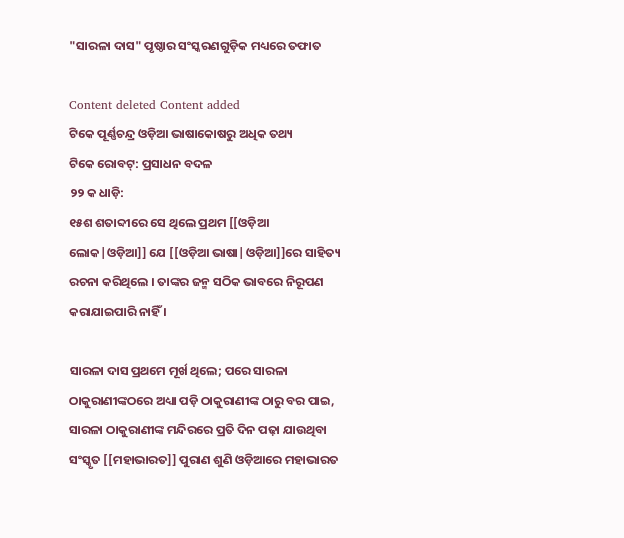"ସାରଳା ଦାସ" ପୃଷ୍ଠାର ସଂସ୍କରଣ‌ଗୁଡ଼ିକ ମଧ୍ୟରେ ତଫାତ

Content deleted Content added
ଟିକେ ପୂର୍ଣ୍ଣଚନ୍ଦ୍ର ଓଡ଼ିଆ ଭାଷାକୋଷରୁ ଅଧିକ ତଥ୍ୟ
ଟିକେ ରୋବଟ୍‌: ପ୍ରସାଧନ ବଦଳ
୨୨ କ ଧାଡ଼ି:
୧୫ଶ ଶତାବ୍ଦୀରେ ସେ ଥିଲେ ପ୍ରଥମ [[ଓଡ଼ିଆ ଲୋକ|ଓଡ଼ିଆ]] ଯେ [[ଓଡ଼ିଆ ଭାଷା|ଓଡ଼ିଆ]]ରେ ସାହିତ୍ୟ ରଚନା କରିଥିଲେ । ତାଙ୍କର ଜନ୍ମ ସଠିକ ଭାବରେ ନିରୂପଣ କରାଯାଇପାରି ନାହିଁ ।

ସାରଳା ଦାସ ପ୍ରଥମେ ମୂର୍ଖ ଥିଲେ; ପରେ ସାରଳା ଠାକୁରାଣୀଙ୍କଠରେ ଅଧ୍ୟା ପଡ଼ି ଠାକୁରାଣୀଙ୍କ ଠାରୁ ବର ପାଇ, ସାରଳା ଠାକୁରାଣୀଙ୍କ ମନ୍ଦିରରେ ପ୍ରତି ଦିନ ପଢ଼ା ଯାଉଥିବା ସଂସ୍କୃତ [[ମହାଭାରତ]] ପୁରାଣ ଶୁଣି ଓଡ଼ିଆରେ ମହାଭାରତ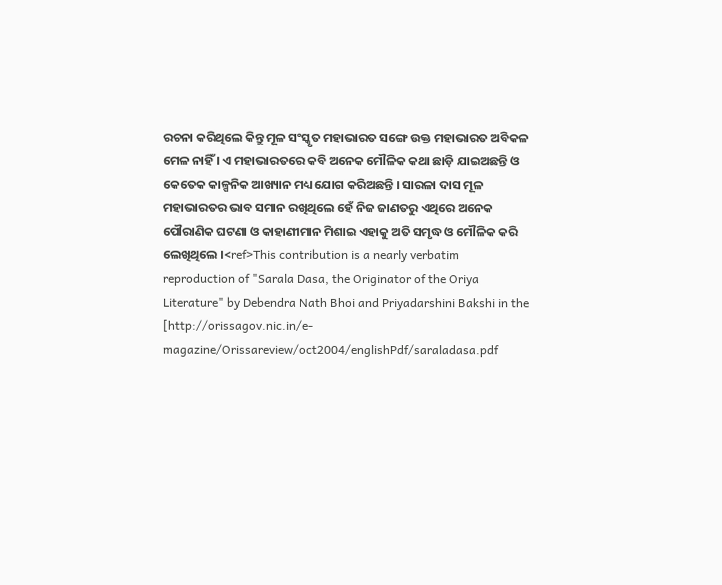ରଚନା କରିଥିଲେ କିନ୍ତୁ ମୂଳ ସଂସ୍କୃତ ମହାଭାରତ ସଙ୍ଗେ ଉକ୍ତ ମହାଭାରତ ଅବିକଳ ମେଳ ନାହିଁ । ଏ ମହାଭାରତରେ କବି ଅନେକ ମୌଳିକ କଥା ଛାଡ଼ି ଯାଇଅଛନ୍ତି ଓ କେତେକ କାଳ୍ପନିକ ଆଖ୍ୟାନ ମଧ୍ୟ ଯୋଗ କରିଅଛନ୍ତି । ସାରଳା ଦାସ ମୂଳ ମହାଭାରତର ଭାବ ସମାନ ରଖିଥିଲେ ହେଁ ନିଜ ଜାଣତରୁ ଏଥିରେ ଅନେକ ପୌରାଣିକ ଘଟଣା ଓ କାହାଣୀମାନ ମିଶାଇ ଏହାକୁ ଅତି ସମୃଦ୍ଧ ଓ ମୌଳିକ କରି ଲେଖିଥିଲେ ।<ref>This contribution is a nearly verbatim reproduction of "Sarala Dasa, the Originator of the Oriya Literature" by Debendra Nath Bhoi and Priyadarshini Bakshi in the [http://orissagov.nic.in/e-magazine/Orissareview/oct2004/englishPdf/saraladasa.pdf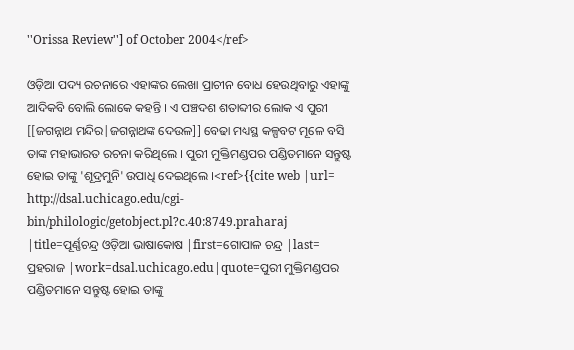''Orissa Review''] of October 2004</ref>

ଓଡ଼ିଆ ପଦ୍ୟ ରଚନାରେ ଏହାଙ୍କର ଲେଖା ପ୍ରାଚୀନ ବୋଧ ହେଉଥିବାରୁ ଏହାଙ୍କୁ ଆଦିକବି ବୋଲି ଲୋକେ କହନ୍ତି । ଏ ପଞ୍ଚଦଶ ଶତାବ୍ଦୀର ଲୋକ ଏ ପୁରୀ [[ଜଗନ୍ନାଥ ମନ୍ଦିର|ଜଗନ୍ନାଥଙ୍କ ଦେଉଳ]] ବେଢା ମଧ୍ୟସ୍ଥ କଳ୍ପବଟ ମୂଳେ ବସି ତାଙ୍କ ମହାଭାରତ ରଚନା କରିଥିଲେ । ପୁରୀ ମୁକ୍ତିମଣ୍ଡପର ପଣ୍ଡିତମାନେ ସନ୍ତୁଷ୍ଟ ହୋଇ ତାଙ୍କୁ 'ଶୂଦ୍ରମୁନି' ଉପାଧି ଦେଇଥିଲେ ।<ref>{{cite web |url= http://dsal.uchicago.edu/cgi-bin/philologic/getobject.pl?c.40:8749.praharaj |title=ପୂର୍ଣ୍ଣଚନ୍ଦ୍ର ଓଡ଼ିଆ ଭାଷାକୋଷ |first=ଗୋପାଳ ଚନ୍ଦ୍ର |last= ପ୍ରହରାଜ |work=dsal.uchicago.edu|quote=ପୁରୀ ମୁକ୍ତିମଣ୍ଡପର ପଣ୍ଡିତମାନେ ସନ୍ତୁଷ୍ଟ ହୋଇ ତାଙ୍କୁ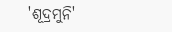'ଶୂଦ୍ରମୁନି'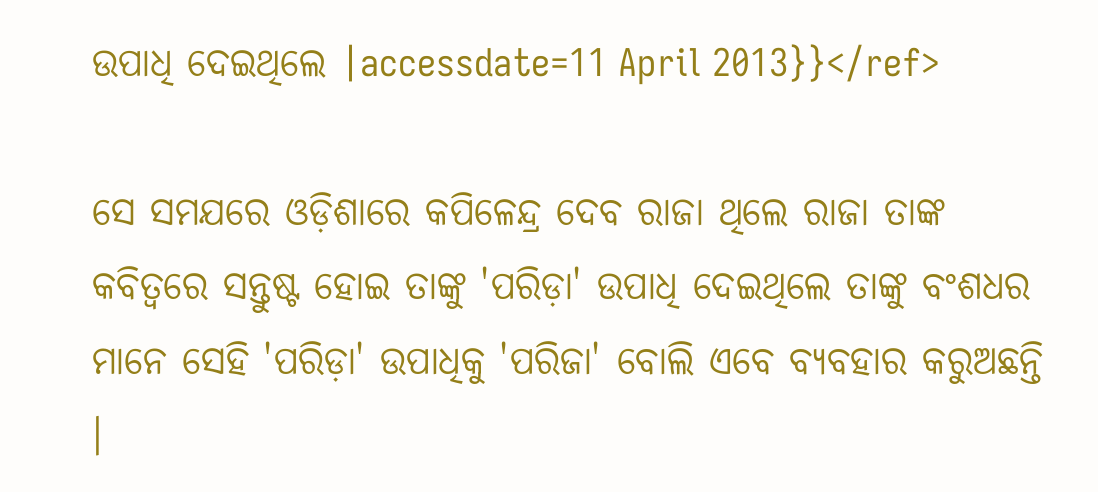ଉପାଧି ଦେଇଥିଲେ |accessdate=11 April 2013}}</ref>

ସେ ସମଯରେ ଓଡ଼ିଶାରେ କପିଳେନ୍ଦ୍ର ଦେବ ରାଜା ଥିଲେ ରାଜା ତାଙ୍କ କବିତ୍ବରେ ସନ୍ତୁଷ୍ଟ ହୋଇ ତାଙ୍କୁ 'ପରିଡ଼ା' ଉପାଧି ଦେଇଥିଲେ ତାଙ୍କୁ ବଂଶଧର ମାନେ ସେହି 'ପରିଡ଼ା' ଉପାଧିକୁ 'ପରିଜା' ବୋଲି ଏବେ ବ୍ୟବହାର କରୁଅଛନ୍ତି ।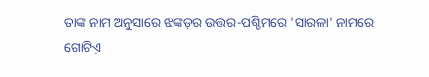ତାଙ୍କ ନାମ ଅନୁସାରେ ଝଙ୍କଡ଼ର ଉତ୍ତର-ପଶ୍ଚିମରେ 'ସାରଳା' ନାମରେ ଗୋଟିଏ଼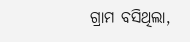ଗ୍ରାମ ବସିଥିଲା,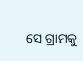ସେ ଗ୍ରାମକୁ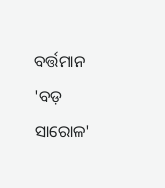ବର୍ତ୍ତମାନ 'ବଡ଼ ସାରୋଳ'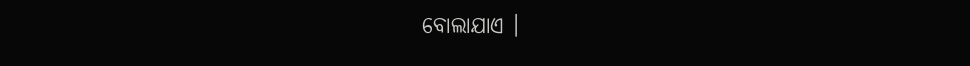ବୋଲାଯାଏ ।